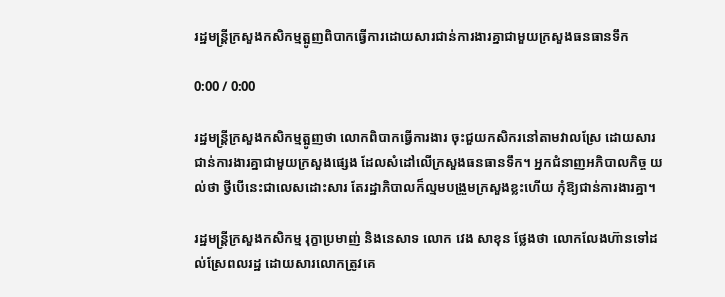រដ្ឋមន្ត្រីក្រសួងកសិកម្មត្អូញពិបាកធ្វើការដោយសារជាន់ការងារគ្នាជាមួយក្រសួងធនធានទឹក

0:00 / 0:00

រដ្ឋមន្ត្រីក្រសួងកសិកម្មត្អូញថា លោកពិបាកធ្វើការងារ ចុះជួយកសិករនៅតាមវាលស្រែ ដោយសារ ជាន់ការងារគ្នាជាមួយក្រសួងផ្សេង ដែលសំដៅលើក្រសួងធនធានទឹក។ អ្នកជំនាញអភិបាលកិច្ច យល់ថា ថ្វីបើនេះជាលេសដោះសារ តែរដ្ឋាភិបាលក៏ល្មមបង្រួមក្រសួងខ្លះហើយ កុំឱ្យជាន់ការងារគ្នា។

រដ្ឋមន្ត្រីក្រសួងកសិកម្ម រុក្ខាប្រមាញ់ និងនេសាទ លោក វេង សាខុន ថ្លែងថា លោកលែងហ៊ានទៅដល់ស្រែពលរដ្ឋ ដោយសារលោកត្រូវគេ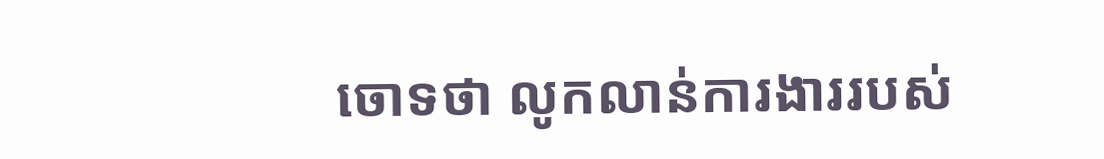ចោទថា លូកលាន់ការងាររបស់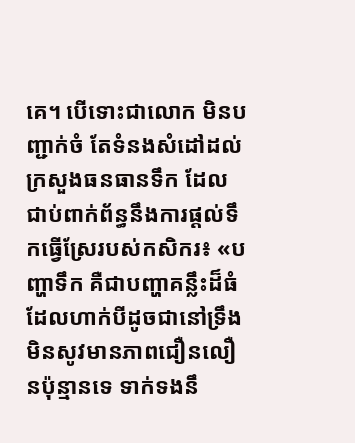គេ។ បើទោះជាលោក មិនបញ្ជាក់ចំ តែទំនងសំដៅដល់ក្រសួងធនធានទឹក ដែលជាប់ពាក់ព័ន្ធនឹងការផ្ដល់ទឹកធ្វើស្រែរបស់កសិករ៖ «បញ្ហាទឹក គឺជាបញ្ហាគន្លឹះដ៏ធំ ដែលហាក់បីដូចជានៅទ្រឹងមិនសូវមានភាពជឿនលឿនប៉ុន្មានទេ ទាក់ទងនឹ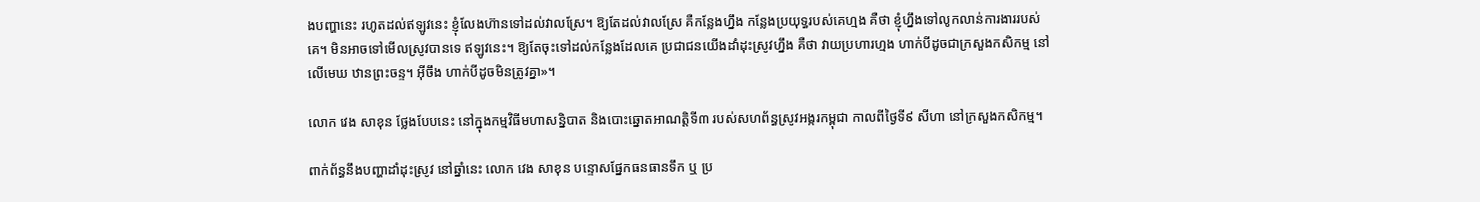ងបញ្ហានេះ រហូតដល់ឥឡូវនេះ ខ្ញុំលែងហ៊ានទៅដល់វាលស្រែ។ ឱ្យតែដល់វាលស្រែ គឺកន្លែងហ្នឹង កន្លែងប្រយុទ្ធរបស់គេហ្មង គឺថា ខ្ញុំហ្នឹងទៅលូកលាន់ការងាររបស់គេ។ មិនអាចទៅមើលស្រូវបានទេ ឥឡូវនេះ។ ឱ្យតែចុះទៅដល់កន្លែងដែលគេ ប្រជាជនយើងដាំដុះស្រូវហ្នឹង គឺថា វាយប្រហារហ្មង ហាក់បីដូចជាក្រសួងកសិកម្ម នៅលើមេឃ ឋានព្រះចន្ទ។ អ៊ីចឹង ហាក់បីដូចមិនត្រូវគ្នា»។

លោក វេង សាខុន ថ្លែងបែបនេះ នៅក្នុងកម្មវិធីមហាសន្និបាត និងបោះឆ្នោតអាណត្តិទី៣ របស់សហព័ន្ធស្រូវអង្ករកម្ពុជា កាលពីថ្ងៃទី៩ សីហា នៅក្រសួងកសិកម្ម។

ពាក់ព័ន្ធនឹងបញ្ហាដាំដុះស្រូវ នៅឆ្នាំនេះ លោក វេង សាខុន បន្ទោសផ្នែកធនធានទឹក ឬ ប្រ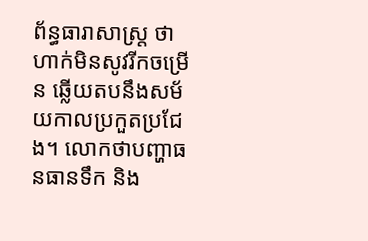ព័ន្ធធារាសាស្ត្រ ថា ហាក់មិនសូវរីកចម្រើន ឆ្លើយតបនឹងសម័យកាលប្រកួតប្រជែង។ លោកថាបញ្ហាធនធានទឹក និង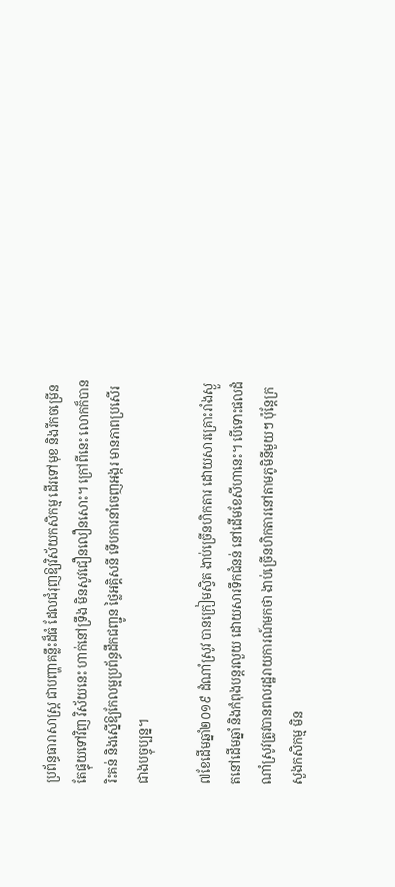ប្រព័ន្ធធារាសាស្ត្រ ជាបញ្ហាគន្លឹះដ៏ធំ ដែលជំរុញឱ្យវិស័យកសិកម្ម ដើរទៅមុខ និងរីកចម្រើន តែផ្ទុយទៅវិញ វិស័យនេះ ហាក់នៅទ្រឹង មិនសូវជឿនលឿនសោះ។ ក្រៅពីនេះ លោកក៏បានរិះគន់ និងស្នើឱ្យកែលម្អប្រព័ន្ធដឹកជញ្ជូន ថ្លៃអគ្គិសនី ទើបការនាំចេញអង្ករ មានភាពប្រសើរជាងបច្ចុប្បន្ន។

៧ខែដើមឆ្នាំ២០១៩ ដំណាំស្រូវ បានក្រៀមស្វិត ងាប់ច្រើនហិកតារ ដោយសារគ្រោះរាំងស្ងួតនៅដើមឆ្នាំ និងកំពុងបន្តរលួយ ដោយសារទឹកជំនន់ នៅដើមខែសីហានេះ។ បើទោះផលដំណាំស្រូវត្រូវបានពលរដ្ឋរាយការណ៍មកថា ងាប់ច្រើនហិកតារនៅតាមភូមិនីមួយៗ ប៉ុន្តែក្រសួងកសិកម្ម មិន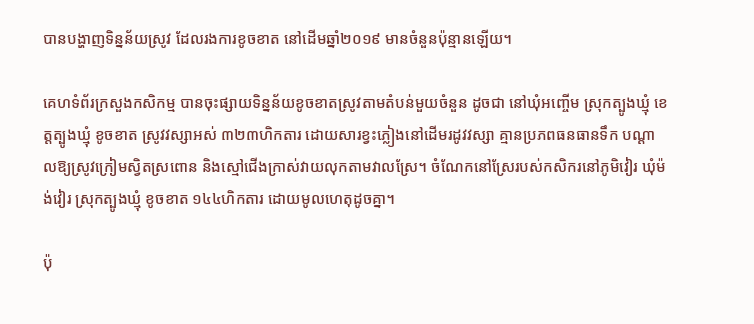បានបង្ហាញទិន្នន័យស្រូវ ដែលរងការខូចខាត នៅដើមឆ្នាំ២០១៩ មានចំនួនប៉ុន្មានឡើយ។

គេហទំព័រក្រសួងកសិកម្ម បានចុះផ្សាយទិន្នន័យខូចខាតស្រូវតាមតំបន់មួយចំនួន ដូចជា នៅឃុំអញ្ចើម ស្រុកត្បូងឃ្មុំ ខេត្តត្បូងឃ្មុំ ខូចខាត ស្រូវវស្សាអស់ ៣២៣ហិកតារ ដោយសារខ្វះភ្លៀងនៅដើមរដូវវស្សា គ្មានប្រភពធនធានទឹក បណ្ដាលឱ្យស្រូវក្រៀមស្វិតស្រពោន និងស្មៅជើងក្រាស់វាយលុកតាមវាលស្រែ។ ចំណែកនៅស្រែរបស់កសិករនៅភូមិវៀរ ឃុំម៉ង់វៀរ ស្រុកត្បូងឃ្មុំ ខូចខាត ១៤៤ហិកតារ ដោយមូលហេតុដូចគ្នា។

ប៉ុ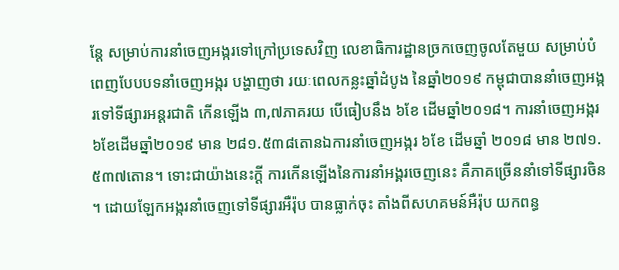ន្តែ សម្រាប់ការនាំចេញអង្ករទៅក្រៅប្រទេសវិញ លេខាធិការដ្ឋានច្រកចេញចូលតែមួយ សម្រាប់បំពេញបែបបទនាំចេញអង្ករ បង្ហាញថា រយៈពេលកន្លះឆ្នាំដំបូង នៃឆ្នាំ២០១៩ កម្ពុជាបាននាំចេញអង្ករទៅទីផ្សារអន្តរជាតិ កើនឡើង ៣,៧ភាគរយ បើធៀបនឹង ៦ខែ ដើមឆ្នាំ២០១៨។ ការនាំចេញអង្ករ ៦ខែដើមឆ្នាំ២០១៩ មាន ២៨១.៥៣៨តោនឯការនាំចេញអង្ករ ៦ខែ ដើមឆ្នាំ ២០១៨ មាន ២៧១.៥៣៧តោន។ ទោះជាយ៉ាងនេះក្តី ការកើនឡើងនៃការនាំអង្គរចេញនេះ គឺភាគច្រើននាំទៅទីផ្សារចិន។ ដោយឡែកអង្ករនាំចេញទៅទីផ្សារអឺរ៉ុប បានធ្លាក់ចុះ តាំងពីសហគមន៍អឺរ៉ុប យកពន្ធ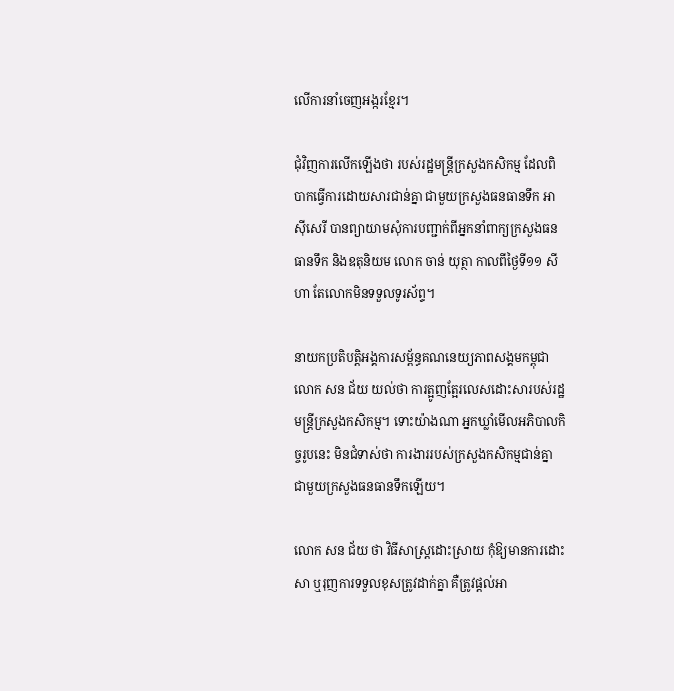លើការនាំចេញអង្ករខ្មែរ។

ជុំវិញការលើកឡើងថា របស់រដ្ឋមន្ត្រីក្រសួងកសិកម្ម ដែលពិបាកធ្វើការដោយសារជាន់គ្នា ជាមួយក្រសួងធនធានទឹក អាស៊ីសេរី បានព្យាយាមសុំការបញ្ជាក់ពីអ្នកនាំពាក្យក្រសួងធនធានទឹក និងឧតុនិយម លោក ចាន់ យុត្ថា កាលពីថ្ងៃទី១១ សីហា តែលោកមិនទទួលទូរស័ព្ទ។

នាយកប្រតិបត្តិអង្គការសម្ព័ន្ធគណនេយ្យភាពសង្គមកម្ពុជា លោក សន ជ័យ យល់ថា ការត្អូញត្អែរលេសដោះសារបស់រដ្ឋមន្ត្រីក្រសួងកសិកម្ម។ ទោះយ៉ាងណា អ្នកឃ្លាំមើលអភិបាលកិច្ចរូបនេះ មិនជំទាស់ថា ការងាររបស់ក្រសួងកសិកម្មជាន់គ្នា ជាមួយក្រសួងធនធានទឹកឡើយ។

លោក សន ជ័យ ថា វិធីសាស្ត្រដោះស្រាយ កុំឱ្យមានការដោះសា ឬរុញការទទួលខុសត្រូវដាក់គ្នា គឺត្រូវផ្ដល់អា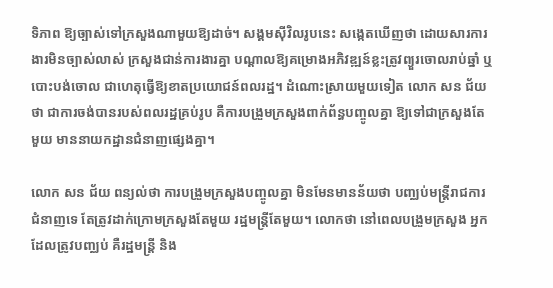ទិភាព ឱ្យច្បាស់ទៅក្រសួងណាមួយឱ្យដាច់។ សង្គមស៊ីវិលរូបនេះ សង្កេតឃើញថា ដោយសារការងារមិនច្បាស់លាស់ ក្រសួងជាន់ការងារគ្នា បណ្ដាលឱ្យគម្រោងអភិវឌ្ឍន៍ខ្លះត្រូវព្យួរចោលរាប់ឆ្នាំ ឬបោះបង់ចោល ជាហេតុធ្វើឱ្យខាតប្រយោជន៍ពលរដ្ឋ។ ដំណោះស្រាយមួយទៀត លោក សន ជ័យ ថា ជាការចង់បានរបស់ពលរដ្ឋគ្រប់រូប គឺការបង្រួមក្រសួងពាក់ព័ន្ធបញ្ចូលគ្នា ឱ្យទៅជាក្រសួងតែមួយ មាននាយកដ្ឋានជំនាញផ្សេងគ្នា។

លោក សន ជ័យ ពន្យល់ថា ការបង្រួមក្រសួងបញ្ចូលគ្នា មិនមែនមានន័យថា បញ្ឈប់មន្ត្រីរាជការជំនាញទេ តែត្រូវដាក់ក្រោមក្រសួងតែមួយ រដ្ឋមន្ត្រីតែមួយ។ លោកថា នៅពេលបង្រួមក្រសួង អ្នកដែលត្រូវបញ្ឈប់ គឺរដ្ឋមន្ត្រី និង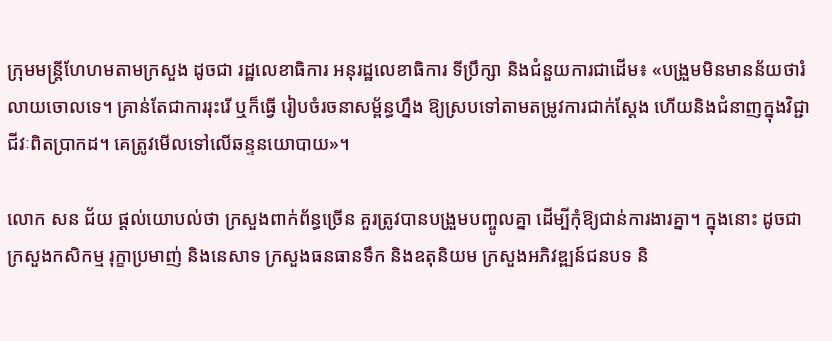ក្រុមមន្ត្រីហែហមតាមក្រសួង ដូចជា រដ្ឋលេខាធិការ អនុរដ្ឋលេខាធិការ ទីប្រឹក្សា និងជំនួយការជាដើម៖ «បង្រួមមិនមានន័យថារំលាយចោលទេ។ គ្រាន់តែជាការរុះរើ ឬក៏ធ្វើ រៀបចំរចនាសម្ព័ន្ធហ្នឹង ឱ្យស្របទៅតាមតម្រូវការជាក់ស្ដែង ហើយនិងជំនាញក្នុងវិជ្ជាជីវៈពិតប្រាកដ។ គេត្រូវមើលទៅលើឆន្ទនយោបាយ»។

លោក សន ជ័យ ផ្ដល់យោបល់ថា ក្រសួងពាក់ព័ន្ធច្រើន គួរត្រូវបានបង្រួមបញ្ចូលគ្នា ដើម្បីកុំឱ្យជាន់ការងារគ្នា។ ក្នុងនោះ ដូចជា ក្រសួងកសិកម្ម រុក្ខាប្រមាញ់ និងនេសាទ ក្រសួងធនធានទឹក និងឧតុនិយម ក្រសួងអភិវឌ្ឍន៍ជនបទ និ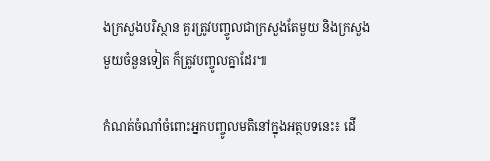ងក្រសួងបរិស្ថាន គួរត្រូវបញ្ចូលជាក្រសួងតែមួយ និងក្រសួងមួយចំនួនទៀត ក៏ត្រូវបញ្ចូលគ្នាដែរ៕

កំណត់ចំណាំចំពោះអ្នកបញ្ចូលមតិនៅក្នុងអត្ថបទនេះ៖ ដើ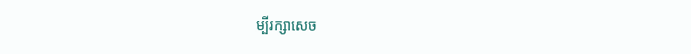ម្បីរក្សាសេច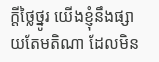ក្ដីថ្លៃថ្នូរ យើងខ្ញុំនឹងផ្សាយតែមតិណា ដែលមិន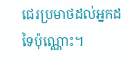ជេរប្រមាថដល់អ្នកដទៃប៉ុណ្ណោះ។